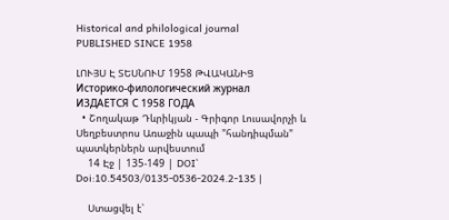Historical and philological journal
PUBLISHED SINCE 1958

ԼՈՒՅՍ Է ՏԵՍՆՈՒՄ 1958 ԹՎԱԿԱՆԻՑ
Историко-филологический журнал
ИЗДАЕТСЯ С 1958 ГОДА
  • Շողակաթ Դևրիկյան - Գրիգոր Լուսավորչի և Սեղբեստրոս Առաջին պապի "հանդիպման" պատկերներն արվեստում
    14 Էջ | 135-149 | DOI՝ Doi:10.54503/0135-0536-2024.2-135 |

    Ստացվել է՝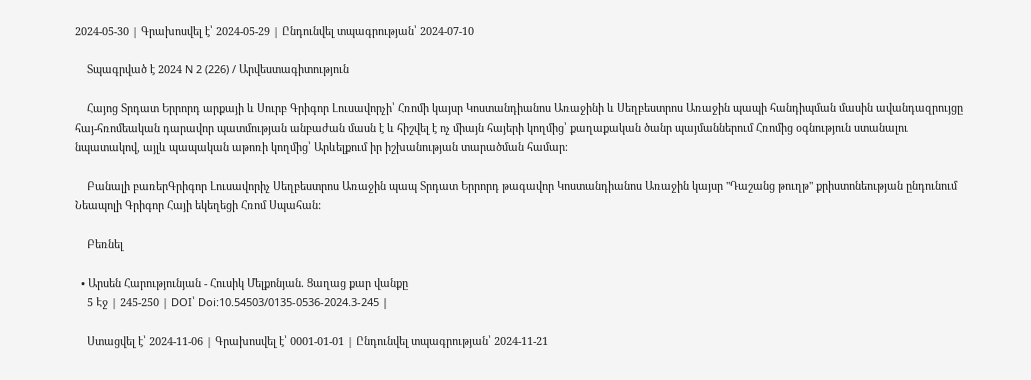2024-05-30 | Գրախոսվել է՝ 2024-05-29 | Ընդունվել տպագրության՝ 2024-07-10

    Տպագրված է 2024 N 2 (226) / Արվեստագիտություն

    Հայոց Տրդատ Երրորդ արքայի և Սուրբ Գրիգոր Լուսավորչի՝ Հռոմի կայսր Կոստանդիանոս Առաջինի և Սեղբեստրոս Առաջին պապի հանդիպման մասին ավանդազրույցը հայ-հռոմեական դարավոր պատմության անբաժան մասն է և հիշվել է ոչ միայն հայերի կողմից՝ քաղաքական ծանր պայմաններում Հռոմից օգնություն ստանալու նպատակով, այլև պապական աթոռի կողմից՝ Արևելքում իր իշխանության տարածման համար։

    Բանալի բառերԳրիգոր Լուսավորիչ Սեղբեստրոս Առաջին պապ Տրդատ Երրորդ թագավոր Կոստանդիանոս Առաջին կայսր "Դաշանց թուղթ" քրիստոնեության ընդունում Նեապոլի Գրիգոր Հայի եկեղեցի Հռոմ Սպահան:

    Բեռնել

  • Արսեն Հարությունյան - Հուսիկ Մելքոնյան. Ցաղաց քար վանքը
    5 Էջ | 245-250 | DOI՝ Doi:10.54503/0135-0536-2024.3-245 |

    Ստացվել է՝ 2024-11-06 | Գրախոսվել է՝ 0001-01-01 | Ընդունվել տպագրության՝ 2024-11-21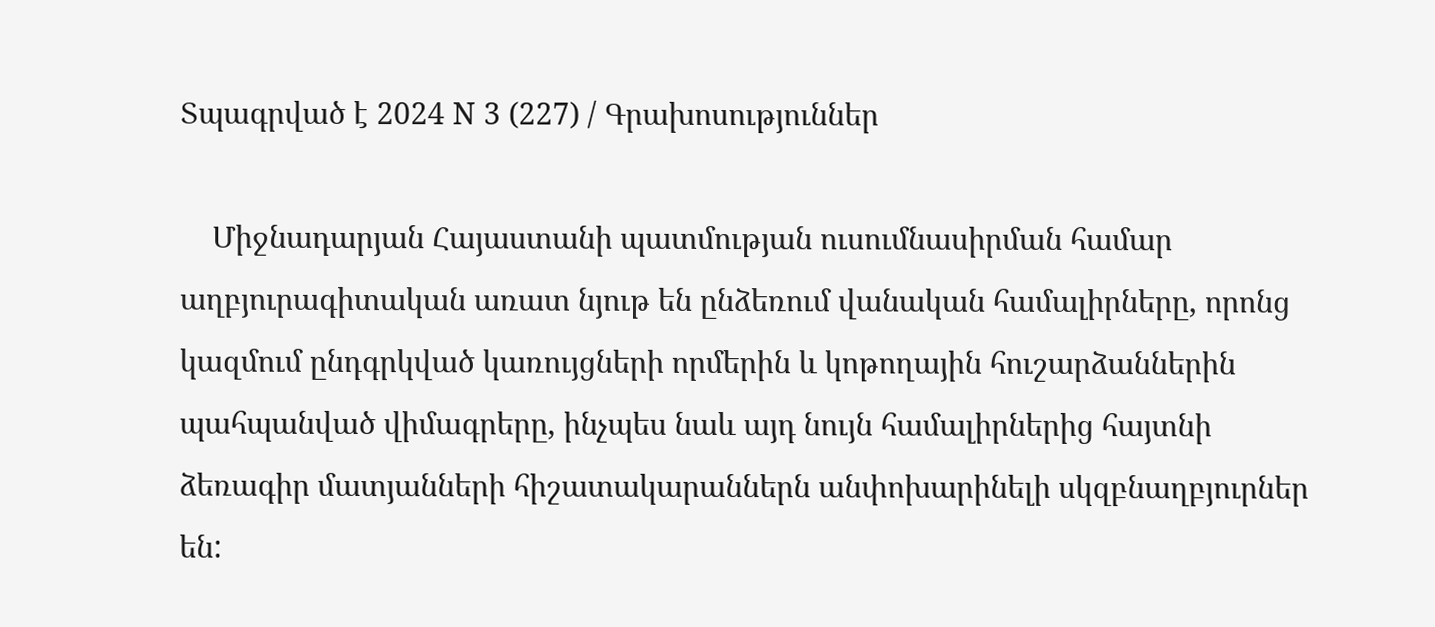Տպագրված է 2024 N 3 (227) / Գրախոսություններ

    Միջնադարյան Հայաստանի պատմության ուսումնասիրման համար աղբյուրագիտական առատ նյութ են ընձեռում վանական համալիրները, որոնց կազմում ընդգրկված կառույցների որմերին և կոթողային հուշարձաններին պահպանված վիմագրերը, ինչպես նաև այդ նույն համալիրներից հայտնի ձեռագիր մատյանների հիշատակարաններն անփոխարինելի սկզբնաղբյուրներ են: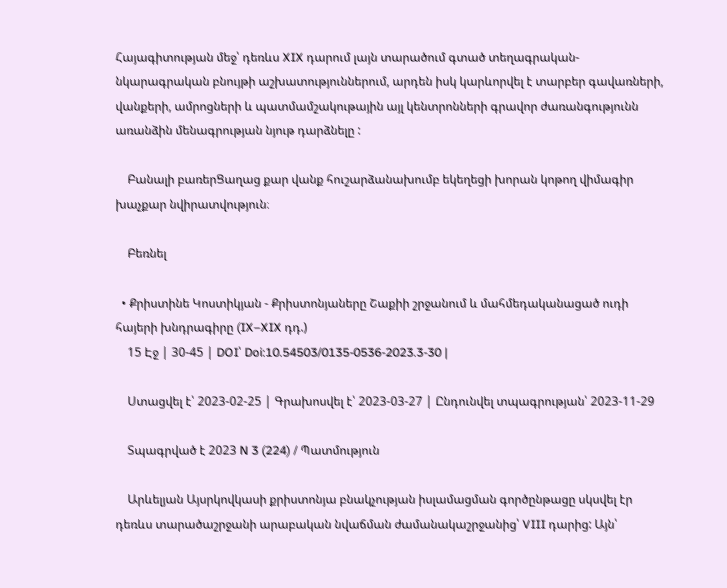Հայագիտության մեջ՝ դեռևս XIX դարում լայն տարածում գտած տեղագրական-նկարագրական բնույթի աշխատություններում, արդեն իսկ կարևորվել է տարբեր գավառների, վանքերի, ամրոցների և պատմամշակութային այլ կենտրոնների գրավոր ժառանգությունն առանձին մենագրության նյութ դարձնելը :

    Բանալի բառերՑաղաց քար վանք հուշարձանախումբ եկեղեցի խորան կոթող վիմագիր խաչքար նվիրատվություն։

    Բեռնել

  • Քրիստինե Կոստիկյան - Քրիստոնյաները Շաքիի շրջանում և մահմեդականացած ուդի հայերի խնդրագիրը (IX–XIX դդ.)
    15 Էջ | 30-45 | DOI՝ Doi:10.54503/0135-0536-2023.3-30 |

    Ստացվել է՝ 2023-02-25 | Գրախոսվել է՝ 2023-03-27 | Ընդունվել տպագրության՝ 2023-11-29

    Տպագրված է 2023 N 3 (224) / Պատմություն

    Արևելյան Այսրկովկասի քրիստոնյա բնակչության իսլամացման գործընթացը սկսվել էր դեռևս տարածաշրջանի արաբական նվաճման ժամանակաշրջանից՝ VIII դարից: Այն՝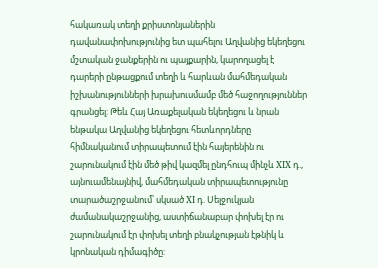հակառակ տեղի քրիստոնյաներին դավանափոխությունից ետ պահելու Աղվանից եկեղեցու մշտական ջանքերին ու պայքարին, կարողացել է դարերի ընթացքում տեղի և հարևան մահմեդական իշխանությունների խրախուսմամբ մեծ հաջողություններ գրանցել: Թեև Հայ Առաքելական եկեղեցու և նրան ենթակա Աղվանից եկեղեցու հետևորդները հիմնականում տիրապետում էին հայերենին ու շարունակում էին մեծ թիվ կազմել ընդհուպ մինչև XIX դ., այնուամենայնիվ, մահմեդական տիրապետությունը տարածաշրջանում՝ սկսած XI դ. Սելջուկյան ժամանակաշրջանից, աստիճանաբար փոխել էր ու շարունակում էր փոխել տեղի բնակչության էթնիկ և կրոնական դիմագիծը: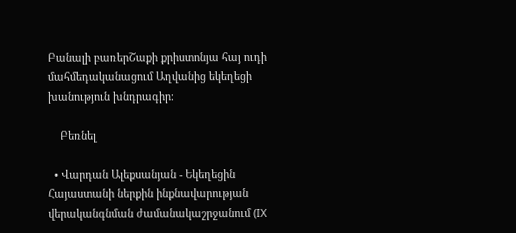Բանալի բառերՇաքի քրիստոնյա հայ ուդի մահմեդականացում Աղվանից եկեղեցի խանություն խնդրագիր։

    Բեռնել

  • Վարդան Ալեքսանյան - Եկեղեցին Հայաստանի ներքին ինքնավարության վերականգնման ժամանակաշրջանում (IX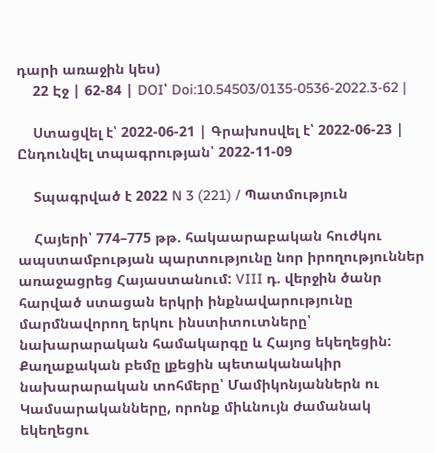դարի առաջին կես)
    22 Էջ | 62-84 | DOI՝ Doi:10.54503/0135-0536-2022.3-62 |

    Ստացվել է՝ 2022-06-21 | Գրախոսվել է՝ 2022-06-23 | Ընդունվել տպագրության՝ 2022-11-09

    Տպագրված է 2022 N 3 (221) / Պատմություն

    Հայերի՝ 774–775 թթ. հակաարաբական հուժկու ապստամբության պարտությունը նոր իրողություններ առաջացրեց Հայաստանում: VIII դ. վերջին ծանր հարված ստացան երկրի ինքնավարությունը մարմնավորող երկու ինստիտուտները՝ նախարարական համակարգը և Հայոց եկեղեցին: Քաղաքական բեմը լքեցին պետականակիր նախարարական տոհմերը՝ Մամիկոնյաններն ու Կամսարականները, որոնք միևնույն ժամանակ եկեղեցու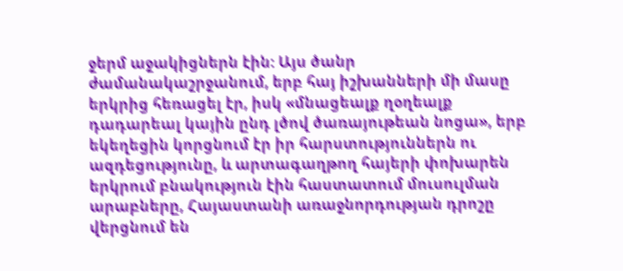ջերմ աջակիցներն էին: Այս ծանր ժամանակաշրջանում, երբ հայ իշխանների մի մասը երկրից հեռացել էր, իսկ «մնացեալք ղօղեալք դադարեալ կային ընդ լծով ծառայութեան նոցա», երբ եկեղեցին կորցնում էր իր հարստություններն ու ազդեցությունը, և արտագաղթող հայերի փոխարեն երկրում բնակություն էին հաստատում մուսուլման արաբները, Հայաստանի առաջնորդության դրոշը վերցնում են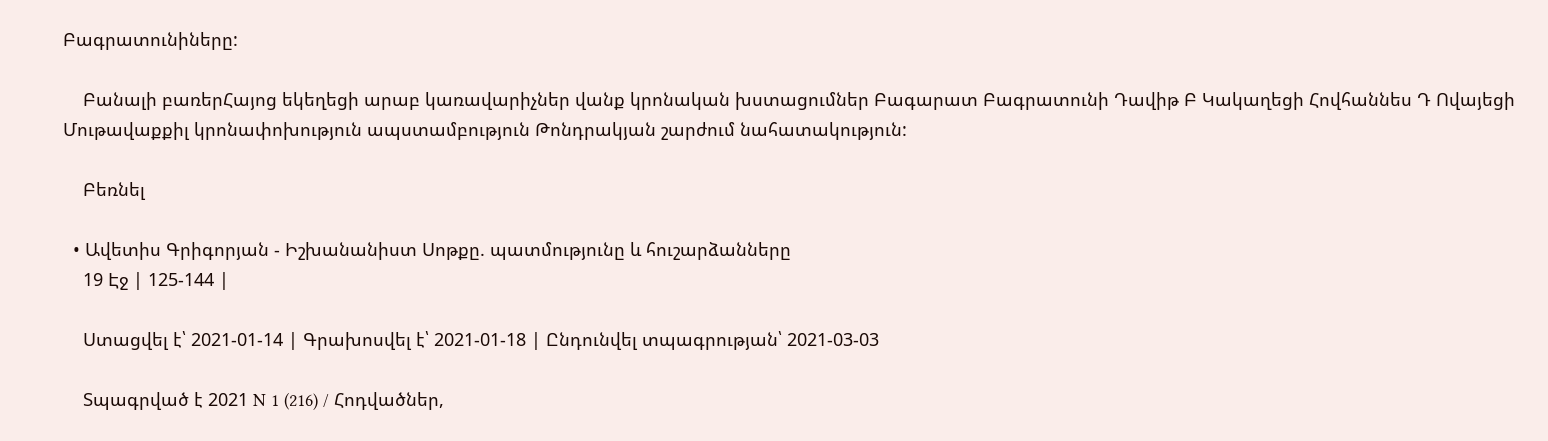Բագրատունիները:

    Բանալի բառերՀայոց եկեղեցի արաբ կառավարիչներ վանք կրոնական խստացումներ Բագարատ Բագրատունի Դավիթ Բ Կակաղեցի Հովհաննես Դ Ովայեցի Մութավաքքիլ կրոնափոխություն ապստամբություն Թոնդրակյան շարժում նահատակություն:

    Բեռնել

  • Ավետիս Գրիգորյան - Իշխանանիստ Սոթքը. պատմությունը և հուշարձանները
    19 Էջ | 125-144 |

    Ստացվել է՝ 2021-01-14 | Գրախոսվել է՝ 2021-01-18 | Ընդունվել տպագրության՝ 2021-03-03

    Տպագրված է 2021 N 1 (216) / Հոդվածներ,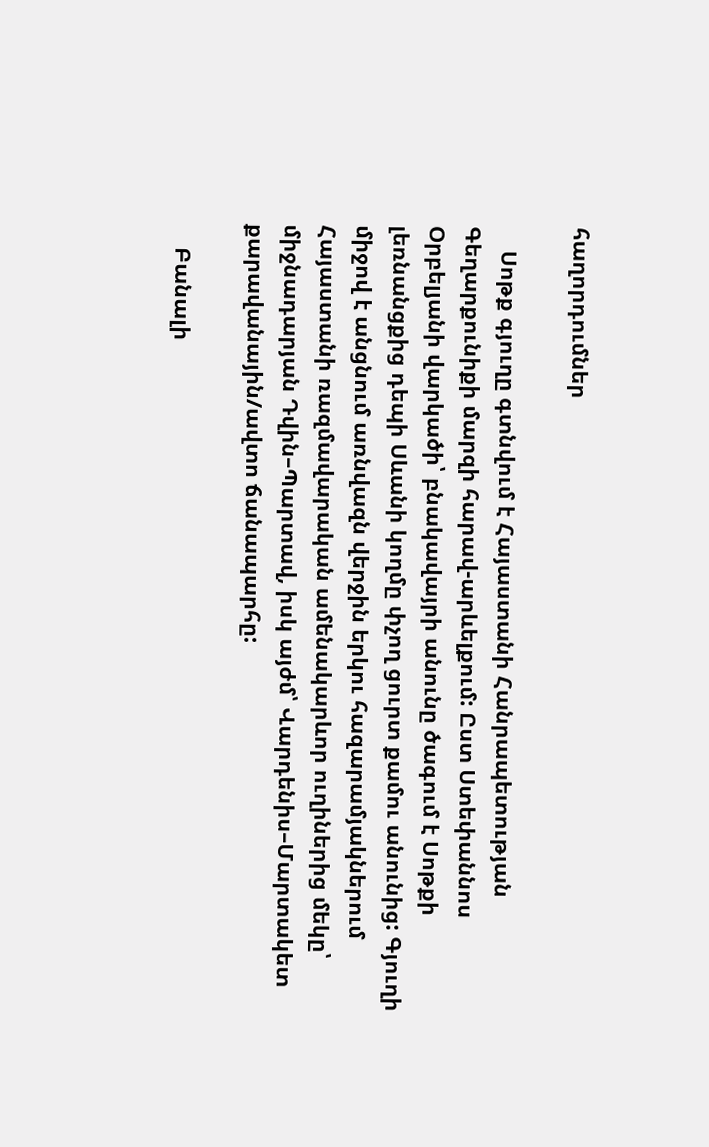հաղորդումներ

    Սոթք գյուղը գտնվում է Հայաստանի Հանրապետության Գեղարքունիքի մարզի հարավ-արևելքում: Ըստ Ստեփաննոս Օրբելյանի վարկածի՝ բնակավայրի անունը ծագում է Սոթքի լեռնանցքից դեպի Սևանի կողմը փչող ցուրտ քամու անունից: Գյուղի միջով է անցնում առնվազն վերջին երկու հազարամյակներում Հայաստանի ռազմավարական ամենակարևոր ուղիներից մեկը՝ միջնադարյան Դվին–Պարտավ, իսկ այժմ՝ Վարդենիս–Մարտակետ քարավանային/ավտո ճանապարհը:

    Բանալի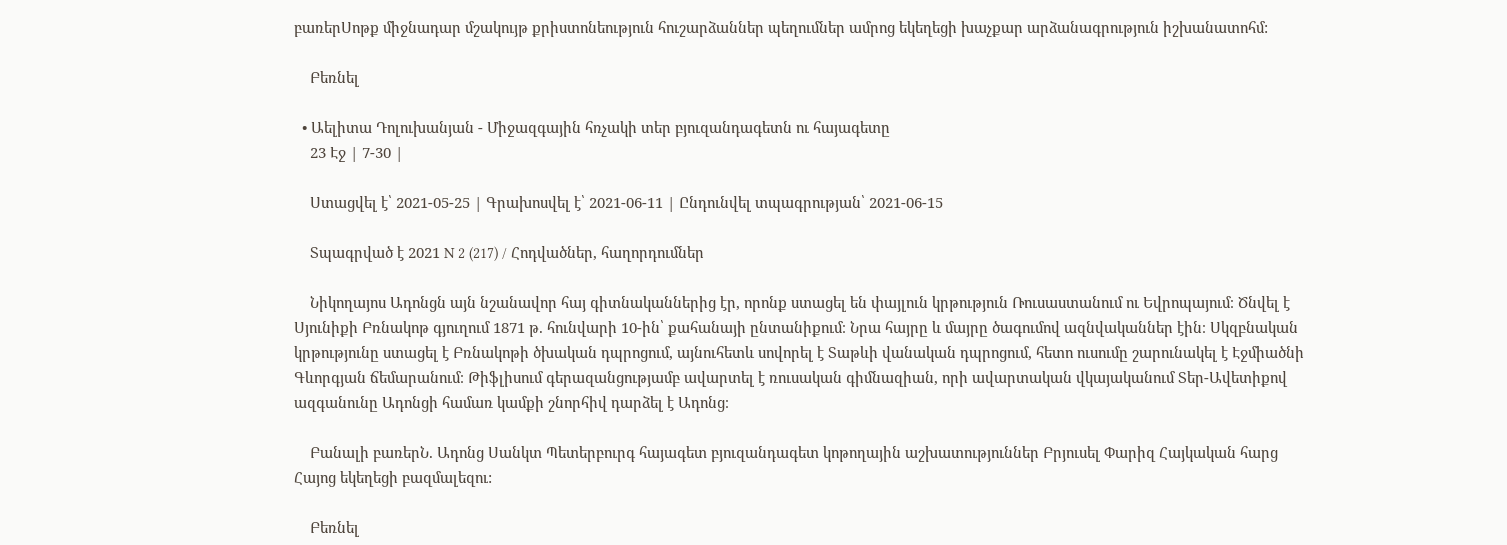բառերՍոթք միջնադար մշակույթ քրիստոնեություն հուշարձաններ պեղումներ ամրոց եկեղեցի խաչքար արձանագրություն իշխանատոհմ:

    Բեռնել

  • Աելիտա Դոլուխանյան - Միջազգային հռչակի տեր բյուզանդագետն ու հայագետը
    23 Էջ | 7-30 |

    Ստացվել է՝ 2021-05-25 | Գրախոսվել է՝ 2021-06-11 | Ընդունվել տպագրության՝ 2021-06-15

    Տպագրված է 2021 N 2 (217) / Հոդվածներ, հաղորդումներ

    Նիկողայոս Ադոնցն այն նշանավոր հայ գիտնականներից էր, որոնք ստացել են փայլուն կրթություն Ռուսաստանում ու Եվրոպայում։ Ծնվել է Սյունիքի Բռնակոթ գյուղում 1871 թ. հունվարի 10-ին՝ քահանայի ընտանիքում։ Նրա հայրը և մայրը ծագումով ազնվականներ էին։ Սկզբնական կրթությունը ստացել է Բռնակոթի ծխական դպրոցում, այնուհետև սովորել է Տաթևի վանական դպրոցում, հետո ուսումը շարունակել է Էջմիածնի Գևորգյան ճեմարանում։ Թիֆլիսում գերազանցությամբ ավարտել է ռուսական գիմնազիան, որի ավարտական վկայականում Տեր-Ավետիքով ազգանունը Ադոնցի համառ կամքի շնորհիվ դարձել է Ադոնց։

    Բանալի բառերՆ. Ադոնց Սանկտ Պետերբուրգ հայագետ բյուզանդագետ կոթողային աշխատություններ Բրյուսել Փարիզ Հայկական հարց Հայոց եկեղեցի բազմալեզու:

    Բեռնել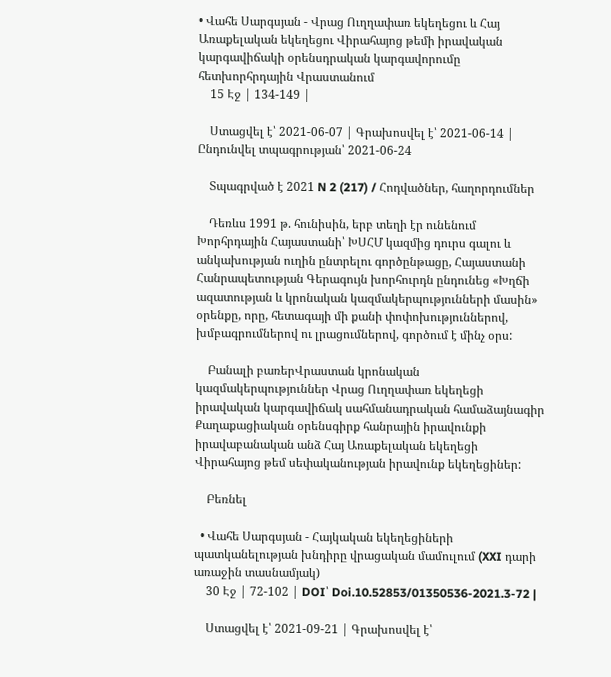• Վահե Սարգսյան - Վրաց Ուղղափառ եկեղեցու և Հայ Առաքելական եկեղեցու Վիրահայոց թեմի իրավական կարգավիճակի օրենսդրական կարգավորումը հետխորհրդային Վրաստանում
    15 Էջ | 134-149 |

    Ստացվել է՝ 2021-06-07 | Գրախոսվել է՝ 2021-06-14 | Ընդունվել տպագրության՝ 2021-06-24

    Տպագրված է 2021 N 2 (217) / Հոդվածներ, հաղորդումներ

    Դեռևս 1991 թ. հունիսին, երբ տեղի էր ունենում Խորհրդային Հայաստանի՝ ԽՍՀՄ կազմից դուրս գալու և անկախության ուղին ընտրելու գործընթացը, Հայաստանի Հանրապետության Գերագույն խորհուրդն ընդունեց «Խղճի ազատության և կրոնական կազմակերպությունների մասին» օրենքը, որը, հետագայի մի քանի փոփոխություններով, խմբագրումներով ու լրացումներով, գործում է մինչ օրս:

    Բանալի բառերՎրաստան կրոնական կազմակերպություններ Վրաց Ուղղափառ եկեղեցի իրավական կարգավիճակ սահմանադրական համաձայնագիր Քաղաքացիական օրենսգիրք հանրային իրավունքի իրավաբանական անձ Հայ Առաքելական եկեղեցի Վիրահայոց թեմ սեփականության իրավունք եկեղեցիներ:

    Բեռնել

  • Վահե Սարգսյան - Հայկական եկեղեցիների պատկանելության խնդիրը վրացական մամուլում (XXI դարի առաջին տասնամյակ)
    30 Էջ | 72-102 | DOI՝ Doi.10.52853/01350536-2021.3-72 |

    Ստացվել է՝ 2021-09-21 | Գրախոսվել է՝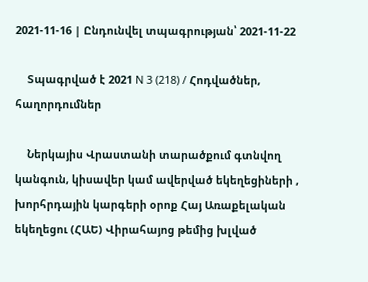2021-11-16 | Ընդունվել տպագրության՝ 2021-11-22

    Տպագրված է 2021 N 3 (218) / Հոդվածներ, հաղորդումներ

    Ներկայիս Վրաստանի տարածքում գտնվող կանգուն, կիսավեր կամ ավերված եկեղեցիների , խորհրդային կարգերի օրոք Հայ Առաքելական եկեղեցու (ՀԱԵ) Վիրահայոց թեմից խլված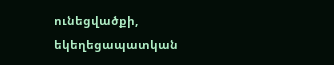ունեցվածքի, եկեղեցապատկան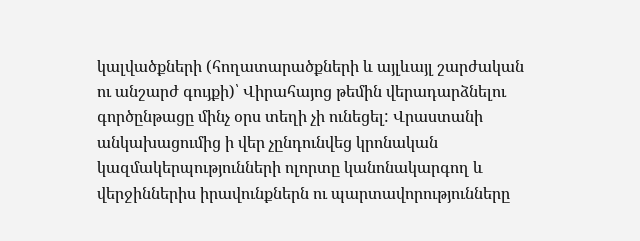կալվածքների (հողատարածքների և այլևայլ շարժական ու անշարժ գույքի)՝ Վիրահայոց թեմին վերադարձնելու գործընթացը մինչ օրս տեղի չի ունեցել: Վրաստանի անկախացումից ի վեր չընդունվեց կրոնական կազմակերպությունների ոլորտը կանոնակարգող և վերջիններիս իրավունքներն ու պարտավորությունները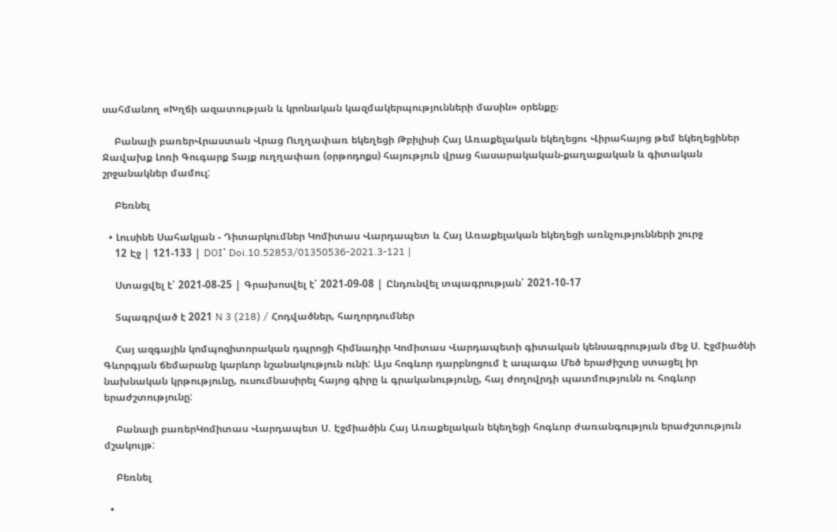սահմանող «Խղճի ազատության և կրոնական կազմակերպությունների մասին» օրենքը։

    Բանալի բառերՎրաստան Վրաց Ուղղափառ եկեղեցի Թբիլիսի Հայ Առաքելական եկեղեցու Վիրահայոց թեմ եկեղեցիներ Ջավախք Լոռի Գուգարք Տայք ուղղափառ (օրթոդոքս) հայություն վրաց հասարակական-քաղաքական և գիտական շրջանակներ մամուլ:

    Բեռնել

  • Լուսինե Սահակյան - Դիտարկումներ Կոմիտաս Վարդապետ և Հայ Առաքելական եկեղեցի առնչությունների շուրջ
    12 Էջ | 121-133 | DOI՝ Doi.10.52853/01350536-2021.3-121 |

    Ստացվել է՝ 2021-08-25 | Գրախոսվել է՝ 2021-09-08 | Ընդունվել տպագրության՝ 2021-10-17

    Տպագրված է 2021 N 3 (218) / Հոդվածներ, հաղորդումներ

    Հայ ազգային կոմպոզիտորական դպրոցի հիմնադիր Կոմիտաս Վարդապետի գիտական կենսագրության մեջ Ս. Էջմիածնի Գևորգյան ճեմարանը կարևոր նշանակություն ունի: Այս հոգևոր դարբնոցում է ապագա Մեծ երաժիշտը ստացել իր նախնական կրթությունը, ուսումնասիրել հայոց գիրը և գրականությունը, հայ ժողովրդի պատմությունն ու հոգևոր երաժշտությունը:

    Բանալի բառերԿոմիտաս Վարդապետ Ս. Էջմիածին Հայ Առաքելական եկեղեցի հոգևոր ժառանգություն երաժշտություն մշակույթ:

    Բեռնել

  •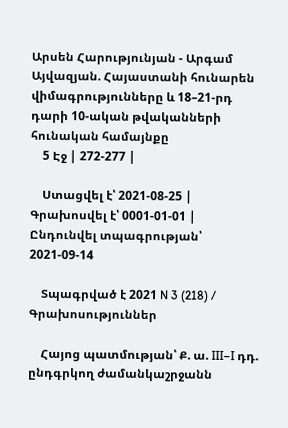Արսեն Հարությունյան - Արգամ Այվազյան. Հայաստանի հունարեն վիմագրությունները և 18–21-րդ դարի 10-ական թվականների հունական համայնքը
    5 Էջ | 272-277 |

    Ստացվել է՝ 2021-08-25 | Գրախոսվել է՝ 0001-01-01 | Ընդունվել տպագրության՝ 2021-09-14

    Տպագրված է 2021 N 3 (218) / Գրախոսություններ

    Հայոց պատմության՝ Ք. ա. III–I դդ. ընդգրկող ժամանկաշրջանն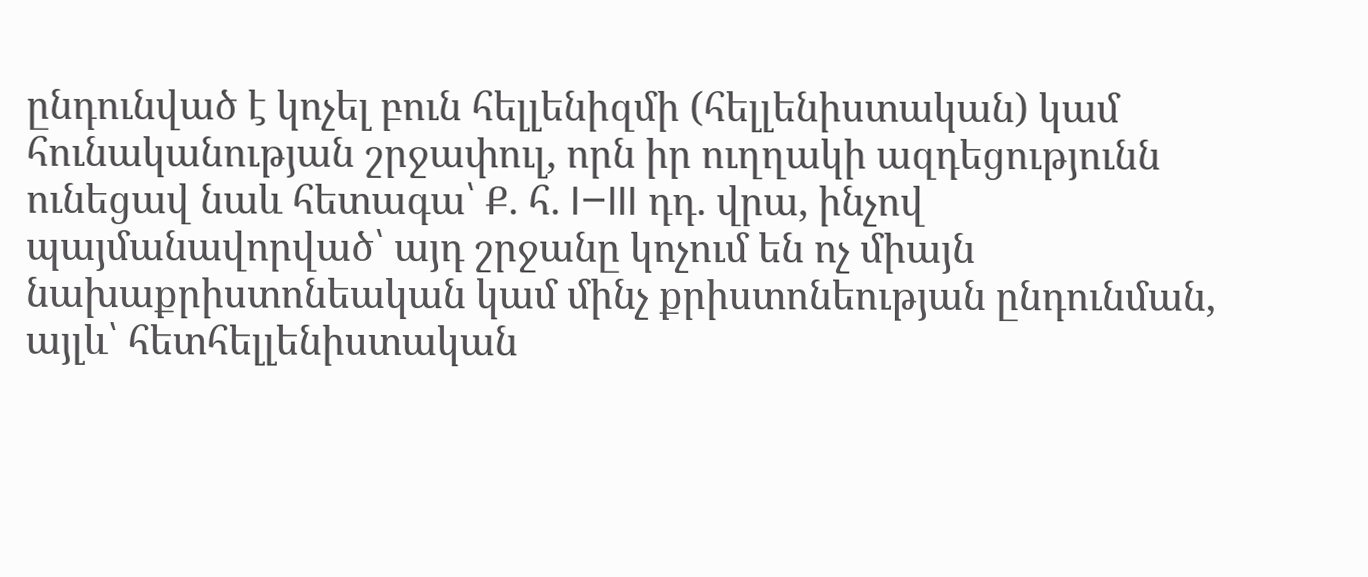ընդունված է կոչել բուն հելլենիզմի (հելլենիստական) կամ հունականության շրջափուլ, որն իր ուղղակի ազդեցությունն ունեցավ նաև հետագա՝ Ք. հ. I–III դդ. վրա, ինչով պայմանավորված՝ այդ շրջանը կոչում են ոչ միայն նախաքրիստոնեական կամ մինչ քրիստոնեության ընդունման, այլև՝ հետհելլենիստական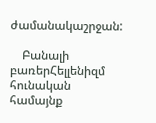ժամանակաշրջան:

    Բանալի բառերՀելլենիզմ հունական համայնք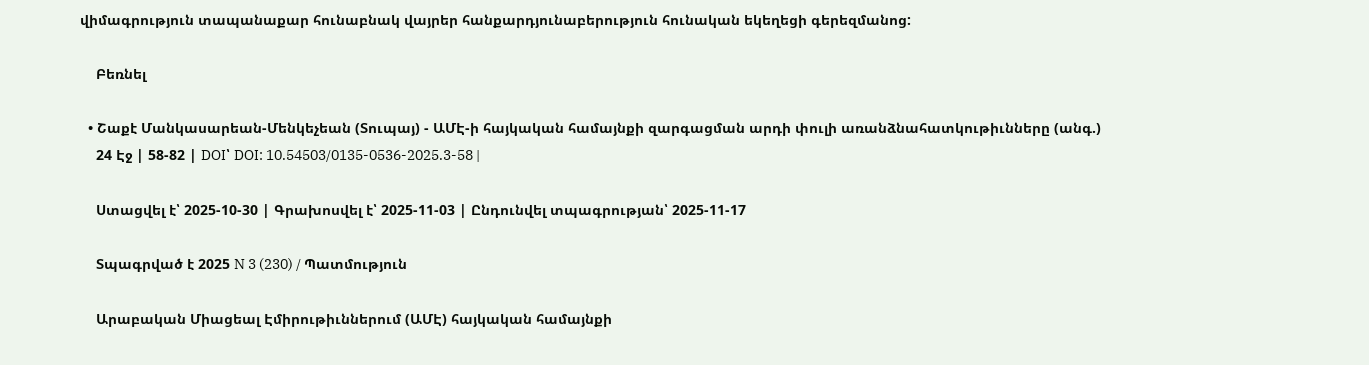վիմագրություն տապանաքար հունաբնակ վայրեր հանքարդյունաբերություն հունական եկեղեցի գերեզմանոց:

    Բեռնել

  • Շաքէ Մանկասարեան-Մենկեչեան (Տուպայ) - ԱՄԷ-ի հայկական համայնքի զարգացման արդի փուլի առանձնահատկութիւնները (անգ.)
    24 Էջ | 58-82 | DOI՝ DOI: 10.54503/0135-0536-2025.3-58 |

    Ստացվել է՝ 2025-10-30 | Գրախոսվել է՝ 2025-11-03 | Ընդունվել տպագրության՝ 2025-11-17

    Տպագրված է 2025 N 3 (230) / Պատմություն

    Արաբական Միացեալ Էմիրութիւններում (ԱՄԷ) հայկական համայնքի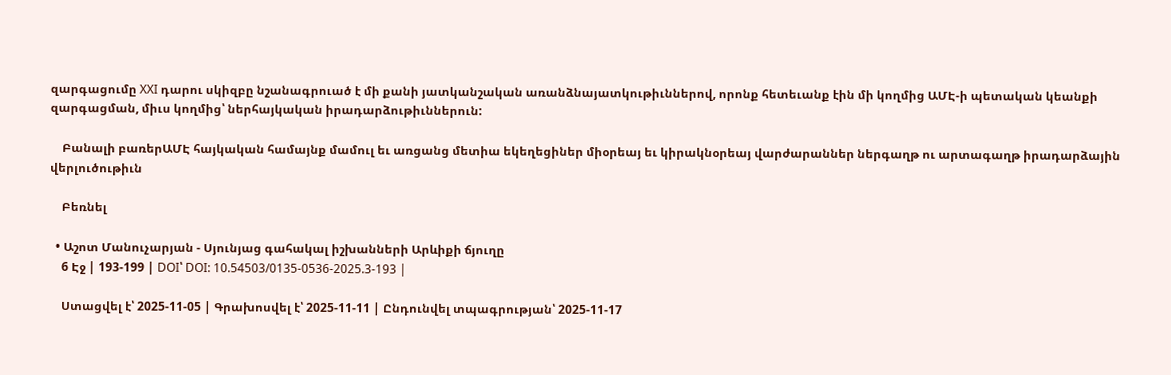զարգացումը XXI դարու սկիզբը նշանագրուած է մի քանի յատկանշական առանձնայատկութիւններով, որոնք հետեւանք էին մի կողմից ԱՄԷ-ի պետական կեանքի զարգացման, միւս կողմից՝ ներհայկական իրադարձութիւններուն:

    Բանալի բառերԱՄԷ հայկական համայնք մամուլ եւ առցանց մետիա եկեղեցիներ միօրեայ եւ կիրակնօրեայ վարժարաններ ներգաղթ ու արտագաղթ իրադարձային վերլուծութիւն

    Բեռնել

  • Աշոտ Մանուչարյան - Սյունյաց գահակալ իշխանների Արևիքի ճյուղը
    6 Էջ | 193-199 | DOI՝ DOI: 10.54503/0135-0536-2025.3-193 |

    Ստացվել է՝ 2025-11-05 | Գրախոսվել է՝ 2025-11-11 | Ընդունվել տպագրության՝ 2025-11-17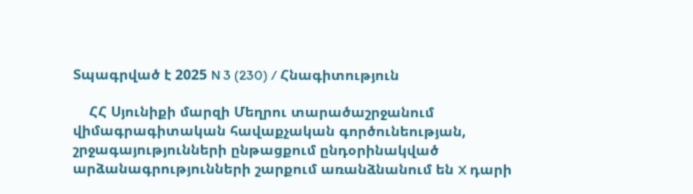Տպագրված է 2025 N 3 (230) / Հնագիտություն

    ՀՀ Սյունիքի մարզի Մեղրու տարածաշրջանում վիմագրագիտական հավաքչական գործունեության, շրջագայությունների ընթացքում ընդօրինակված արձանագրությունների շարքում առանձնանում են X դարի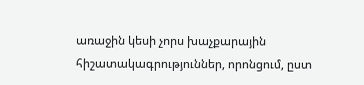առաջին կեսի չորս խաչքարային հիշատակագրություններ, որոնցում, ըստ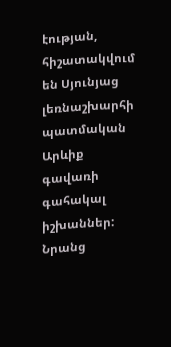էության, հիշատակվում են Սյունյաց լեռնաշխարհի պատմական Արևիք գավառի գահակալ իշխաններ: Նրանց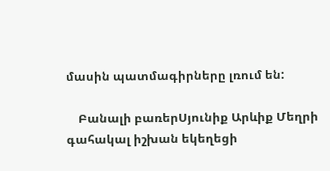մասին պատմագիրները լռում են:

    Բանալի բառերՍյունիք Արևիք Մեղրի գահակալ իշխան եկեղեցի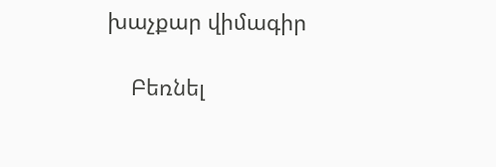խաչքար վիմագիր

    Բեռնել